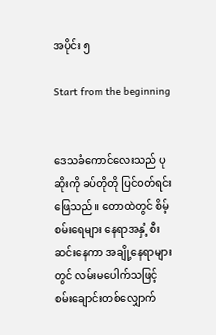အပိုင်း ၅

Start from the beginning


ဒေသခံကောင်‌လေးသည် ပုဆိုးကို ခပ်တိုတို ပြင်၀တ်ရင်းဖြေသည်။ တောထဲတွင် စိမ့်စမ်းရေများ နေရာအနှံ့ စီးဆင်းနေကာ အချို့နေရာများတွင် လမ်းမပေါက်သဖြင့် စမ်းချောင်းတစ်လျှောက်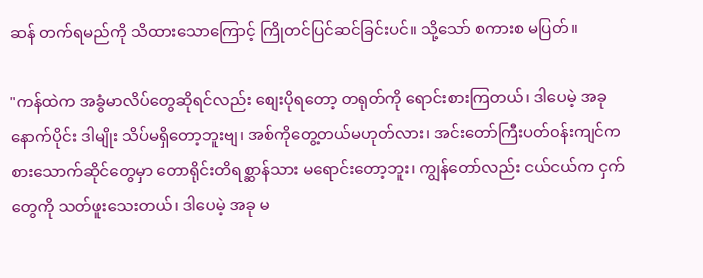ဆန် တက်ရမည်ကို သိထားသောကြောင့် ကြိုတင်ပြင်ဆင်ခြင်းပင်။ သို့သော် စကားစ မပြတ်။

"ကန်ထဲက အခွံမာလိပ်တွေဆိုရင်လည်း စျေးပိုရတော့ တရုတ်ကို ရောင်းစားကြတယ်၊ ဒါပေမဲ့ အခုနောက်ပိုင်း ဒါမျိုး သိပ်မရှိတော့ဘူးဗျ၊ အစ်ကိုတွေ့တယ်မဟုတ်လား၊ အင်းတော်ကြီးပတ်၀န်းကျင်က စားသောက်ဆိုင်တွေမှာ တောရိုင်းတိရစ္ဆာန်သား မရောင်းတော့ဘူး၊ ကျွန်တော်လည်း ငယ်ငယ်က ငှက်တွေကို သတ်ဖူးသေးတယ်၊ ဒါပေမဲ့ အခု မ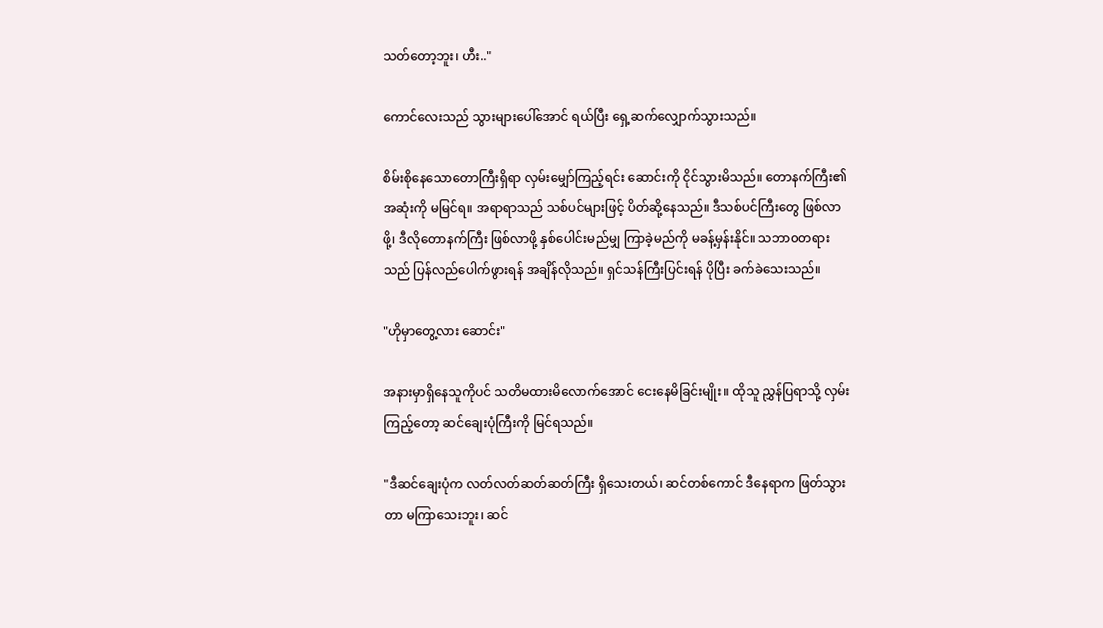သတ်တော့ဘူး၊ ဟီး.."

ကောင်လေးသည် သွားများပေါ်အောင် ရယ်ပြီး ရှေ့ဆက်လျှောက်သွားသည်။

စိမ်းစိုနေသောတောကြီးရှိရာ လှမ်းမျှော်ကြည့်ရင်း ဆောင်းကို ငိုင်သွားမိသည်။ တောနက်ကြီး၏ အဆုံးကို မမြင်ရ။ အရာရာသည် သစ်ပင်များဖြင့် ပိတ်ဆို့နေသည်။ ဒီသစ်ပင်ကြီးတွေ ဖြစ်လာဖို့၊ ဒီလိုတောနက်ကြီး ဖြစ်လာဖို့ နှစ်ပေါင်းမည်မျှ ကြာခဲ့မည်ကို မခန့်မှန်းနိုင်။ သဘာ၀တရားသည် ပြန်လည်ပေါက်ဖွားရန် အချိန်လိုသည်။ ရှင်သန်ကြီးပြင်းရန် ပိုပြီး ခက်ခဲသေးသည်။

"ဟိုမှာတွေ့လား ဆောင်း"

အနားမှာရှိနေသူကိုပင် သတိမထားမိလောက်အောင် ငေးနေမိခြင်းမျိုး။ ထိုသူ ညွှန်ပြရာသို့ လှမ်းကြည့်တော့ ဆင်ချေးပုံကြီးကို မြင်ရသည်။

"ဒီဆင်ချေးပုံက လတ်လတ်ဆတ်ဆတ်ကြီး ရှိသေးတယ်၊ ဆင်တစ်ကောင် ဒီနေရာက ဖြတ်သွားတာ မကြာသေးဘူး၊ ဆင်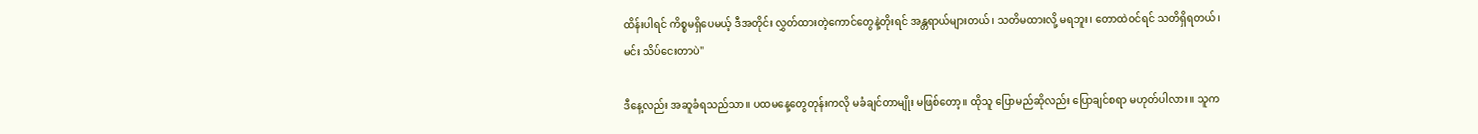ထိန်းပါရင် ကိစ္စမရှိပေမယ့် ဒီအတိုင်း လွှတ်ထားတဲ့ကောင်တွေနဲ့တိုးရင် အန္တရာယ်များတယ်၊ သတိမထားလို့ မရဘူး၊ တောထဲ၀င်ရင် သတိရှိရတယ်၊ မင်း သိပ်ငေးတာပဲ"

ဒီနေ့လည်း အဆူခံရသည်သာ။ ပထမနေ့တွေတုန်းကလို မခံချင်တာမျိုး မဖြစ်တော့။ ထိုသူ ပြောမည်ဆိုလည်း ပြောချင်စရာ မဟုတ်ပါလား။ သူက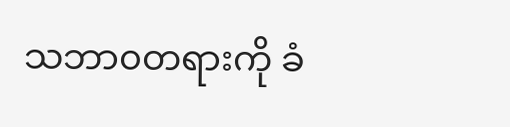သဘာ၀တရားကို ခံ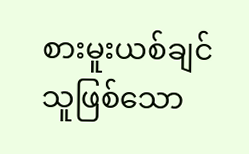စားမူးယစ်ချင်သူဖြစ်သော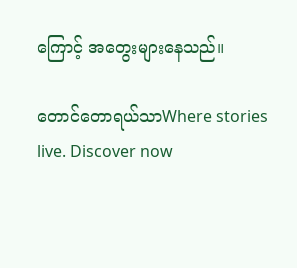ကြောင့် အတွေးများနေသည်။

တောင်တောရယ်သာWhere stories live. Discover now